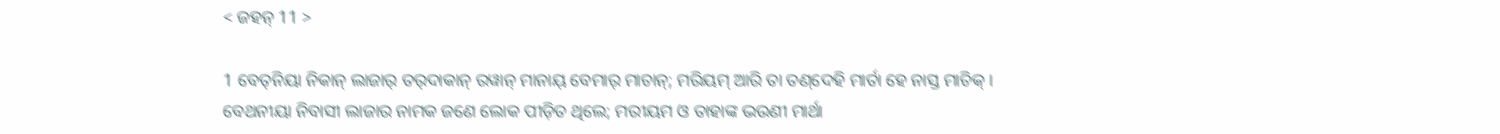< ଜହନ୍‌ 11 >

1 ବେତ୍‌ନିୟା ନିକାନ୍‌ ଲାଜାର୍‌ ତର୍‌ଦାକାନ୍‌ ରୱାନ୍‌ ମାନାୟ୍‌ ବେମାର୍‌ ମାଚାନ୍‌; ମରିୟମ୍‌ ଆରି ତା ତଣ୍‌ଦେହି ମାର୍ତା ହେ ନାସ୍ତ ମାଚିକ୍‌ ।
ବେଥନୀୟା ନିବାସୀ ଲାଜାର ନାମକ ଜଣେ ଲୋକ ପୀଡ଼ିତ ଥିଲେ; ମରୀୟମ ଓ ତାହାଙ୍କ ଭଉଣୀ ମାର୍ଥା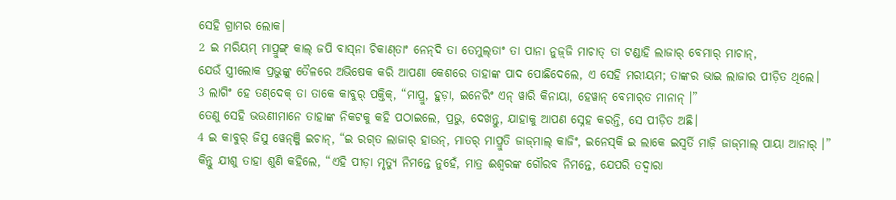ସେହି ଗ୍ରାମର ଲୋକ।
2 ଇ ମରିୟମ୍‌ ମାପ୍ରୁଙ୍ଗ୍‌ କାଲ୍‌ ଜପି ବାସ୍‌ନା ଚିକାଣ୍‌ତାଂ ନେନ୍‌ଦି ତା ତେମୁଲ୍‌ତାଂ ତା ପାନା ନୁଜ଼୍‌ଜି ମାଚାତ୍‌ ତା ଟଣ୍ଡାହି ଲାଜାର୍‌ ବେମାର୍‌ ମାଚାନ୍‌,
ଯେଉଁ ସ୍ତ୍ରୀଲୋକ ପ୍ରଭୁଙ୍କୁ ତୈଳରେ ଅଭିଷେକ କରି ଆପଣା କେଶରେ ତାହାଙ୍କ ପାଦ ପୋଛିଦେଲେ, ଏ ସେହି ମରୀୟମ; ତାଙ୍କର ଭାଇ ଲାଜାର ପୀଡ଼ିତ ଥିଲେ।
3 ଲାଗିଂ ହେ ତଣ୍‌ଦେକ୍‌ ତା ତାକେ କାବୁର୍‌ ପକ୍ତିକ୍‌, “ମାପ୍ରୁ, ହୁଡ଼ା, ଇନେରିଂ ଏନ୍‌ ୱାରି କିନାୟା, ହେୱାନ୍‌ ବେମାର୍‍ତ ମାନାନ୍‌ ।”
ତେଣୁ ସେହି ଭଉଣୀମାନେ ତାହାଙ୍କ ନିକଟକୁ କହି ପଠାଇଲେ, ପ୍ରଭୁ, ଦେଖନ୍ତୁ, ଯାହାକୁ ଆପଣ ସ୍ନେହ କରନ୍ତି, ସେ ପୀଡ଼ିତ ଅଛି।
4 ଇ କାବୁର୍‌ ଜିସୁ ୱେନ୍‌ଞ୍ଜି ଇଚାନ୍‌, “ଇ ରଗ୍‌ତ ଲାଜାର୍‌ ହାଉନ୍‌, ମାତର୍‌ ମାପ୍ରୁତି ଜାଜ୍‌ମାଲ୍‌ କାଜିଂ, ଇନେସ୍‌କି ଇ ଲାକେ ଇସ୍ୱର୍ତି ମାଜ଼ି ଜାଜ୍‌ମାଲ୍‌ ପାୟା ଆନାର୍‌ ।”
କିନ୍ତୁ ଯୀଶୁ ତାହା ଶୁଣି କହିଲେ, “ଏହି ପୀଡ଼ା ମୃତ୍ୟୁ ନିମନ୍ତେ ନୁହେଁ, ମାତ୍ର ଈଶ୍ବରଙ୍କ ଗୌରବ ନିମନ୍ତେ, ଯେପରି ତଦ୍ୱାରା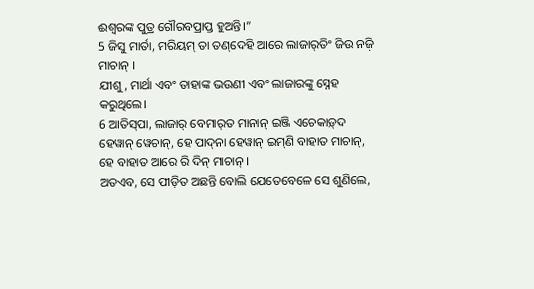ଈଶ୍ବରଙ୍କ ପୁତ୍ର ଗୌରବପ୍ରାପ୍ତ ହୁଅନ୍ତି।”
5 ଜିସୁ ମାର୍ତା, ମରିୟମ୍‌ ତା ତଣ୍‌ଦେହି ଆରେ ଲାଜାର୍‌ତିଂ ଜିଉ ନଜ଼ି ମାଚାନ୍‌ ।
ଯୀଶୁ, ମାର୍ଥା ଏବଂ ତାହାଙ୍କ ଭଉଣୀ ଏବଂ ଲାଜାରଙ୍କୁ ସ୍ନେହ କରୁଥିଲେ।
6 ଆତିସ୍‌ପା, ଲାଜାର୍‌ ବେମାର୍‍ତ ମାନାନ୍‌ ଇଞ୍ଜି ଏଚେକାଡ଼୍‌ଦ ହେୱାନ୍‌ ୱେଚାନ୍, ହେ ପାଦ୍‌ନା ହେୱାନ୍‌ ଇମ୍‌ଣି ବାହାତ ମାଚାନ୍‌, ହେ ବାହାତ ଆରେ ରି ଦିନ୍‌ ମାଚାନ୍‌ ।
ଅତଏବ, ସେ ପୀଡ଼ିତ ଅଛନ୍ତି ବୋଲି ଯେତେବେଳେ ସେ ଶୁଣିଲେ,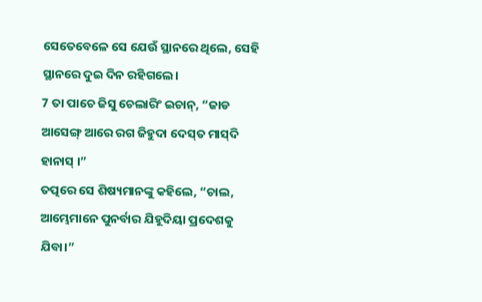ସେତେବେଳେ ସେ ଯେଉଁ ସ୍ଥାନରେ ଥିଲେ, ସେହି ସ୍ଥାନରେ ଦୁଇ ଦିନ ରହିଗଲେ।
7 ତା ପାଚେ ଜିସୁ ଚେଲାରିଂ ଇଚାନ୍‌, “ଜାଡ ଆସେଙ୍ଗ୍‌ ଆରେ ରଗ ଜିହୁଦା ଦେସ୍‌ତ ମାସ୍‌ଦି ହାନାସ୍‍ ।”
ତତ୍ପରେ ସେ ଶିଷ୍ୟମାନଙ୍କୁ କହିଲେ, “ଚାଲ, ଆମ୍ଭେମାନେ ପୁନର୍ବାର ଯିହୂଦିୟା ପ୍ରଦେଶକୁ ଯିବା।”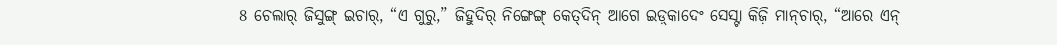8 ଚେଲାର୍‌ ଜିସୁଙ୍ଗ୍‌ ଇଚାର୍‌, “ଏ ଗୁରୁ,” ଜିହୁଦିର୍‌ ନିଙ୍ଗେଙ୍ଗ୍‌ କେତ୍‌ଦିନ୍‌ ଆଗେ ଇଡ଼୍‌କାଦେଂ ସେସ୍ଟା କିଜ଼ି ମାନ୍‍ଚାର୍, “ଆରେ ଏନ୍‌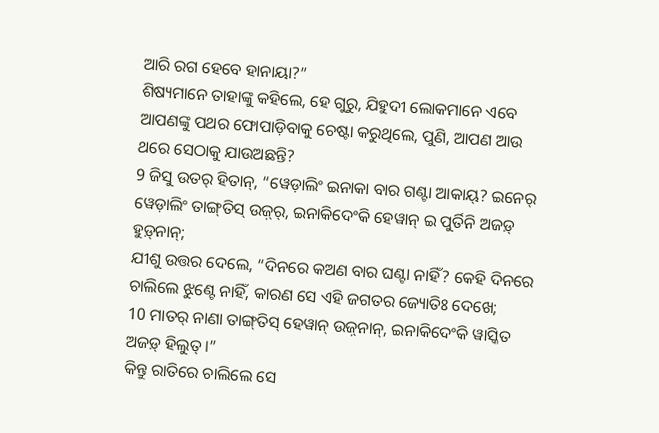ଆରି ରଗ ହେବେ ହାନାୟା?”
ଶିଷ୍ୟମାନେ ତାହାଙ୍କୁ କହିଲେ, ହେ ଗୁରୁ, ଯିହୁଦୀ ଲୋକମାନେ ଏବେ ଆପଣଙ୍କୁ ପଥର ଫୋପାଡ଼ିବାକୁ ଚେଷ୍ଟା କରୁଥିଲେ, ପୁଣି, ଆପଣ ଆଉ ଥରେ ସେଠାକୁ ଯାଉଅଛନ୍ତି?
9 ଜିସୁ ଉତର୍‌ ହିତାନ୍‌, “ୱେଡ଼ାଲିଂ ଇନାକା ବାର ଗଣ୍ଟା ଆକାୟ୍‌? ଇନେର୍‌ ୱେଡ଼ାଲିଂ ତାଙ୍ଗ୍‍ତିସ୍‍ ଉଜ଼୍‌ର୍‌, ଇନାକିଦେଂକି ହେୱାନ୍‌ ଇ ପୁର୍ତିନି ଅଜଡ଼୍‌ ହୁଡ଼୍‌ନାନ୍‌;
ଯୀଶୁ ଉତ୍ତର ଦେଲେ, “ଦିନରେ କଅଣ ବାର ଘଣ୍ଟା ନାହିଁ? କେହି ଦିନରେ ଚାଲିଲେ ଝୁଣ୍ଟେ ନାହିଁ, କାରଣ ସେ ଏହି ଜଗତର ଜ୍ୟୋତିଃ ଦେଖେ;
10 ମାତର୍‌ ନାଣା ତାଙ୍ଗ୍‍ତିସ୍ ହେୱାନ୍‌ ଉଜ଼୍‌ନାନ୍‌, ଇନାକିଦେଂକି ୱାସ୍କିତ ଅଜଡ଼୍‌ ହିଲୁତ୍‌ ।”
କିନ୍ତୁ ରାତିରେ ଚାଲିଲେ ସେ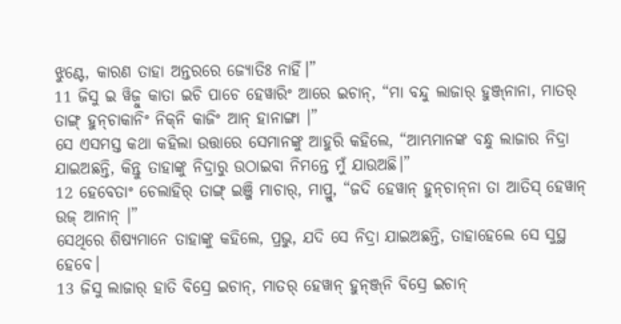ଝୁଣ୍ଟେ, କାରଣ ତାହା ଅନ୍ତରରେ ଜ୍ୟୋତିଃ ନାହିଁ।”
11 ଜିସୁ ଇ ୱିଜ଼ୁ କାତା ଇଚି ପାଚେ ହେୱାରିଂ ଆରେ ଇଚାନ୍‌, “ମା ବନ୍ଦୁ ଲାଜାର୍‌ ହୁଞ୍ଜ୍‌ନାନା, ମାତର୍‌ ତାଙ୍ଗ୍‌ ହୁନ୍‌ଚାକାନିଂ ନିକ୍‍ନି କାଜିଂ ଆନ୍‌ ହାନାଙ୍ଗା ।”
ସେ ଏସମସ୍ତ କଥା କହିଲା ଉତ୍ତାରେ ସେମାନଙ୍କୁ ଆହୁରି କହିଲେ, “ଆମ୍ଭମାନଙ୍କ ବନ୍ଧୁ ଲାଜାର ନିଦ୍ରା ଯାଇଅଛନ୍ତି, କିନ୍ତୁ ତାହାଙ୍କୁ ନିଦ୍ରାରୁ ଉଠାଇବା ନିମନ୍ତେ ମୁଁ ଯାଉଅଛି।”
12 ହେବେତାଂ ଚେଲାହିର୍‌ ତାଙ୍ଗ୍‌ ଇଞ୍ଜି ମାଚାର୍‌, ମାପ୍ରୁ, “ଜଦି ହେୱାନ୍‌ ହୁନ୍‍ଚାନ୍‍ନା ତା ଆତିସ୍‌ ହେୱାନ୍‌ ଉଜ୍‌ ଆନାନ୍‌ ।”
ସେଥିରେ ଶିଷ୍ୟମାନେ ତାହାଙ୍କୁ କହିଲେ, ପ୍ରଭୁ, ଯଦି ସେ ନିଦ୍ରା ଯାଇଅଛନ୍ତି, ତାହାହେଲେ ସେ ସୁସ୍ଥ ହେବେ।
13 ଜିସୁ ଲାଜାର୍‌ ହାତି ବିସ୍ରେ ଇଚାନ୍‌, ମାତର୍‌ ହେୱାନ୍‌ ହୁନ୍‌ଞ୍ଜ୍‌ନି ବିସ୍ରେ ଇଚାନ୍‌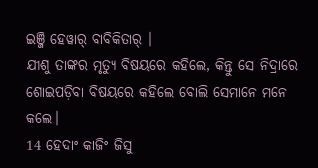ଇଞ୍ଜି ହେୱାର୍‌ ବାବିକିତାର୍ ।
ଯୀଶୁ ତାଙ୍କର ମୃତ୍ୟୁ ବିଷୟରେ କହିଲେ, କିନ୍ତୁ ସେ ନିଦ୍ରାରେ ଶୋଇପଡ଼ିବା ବିଷୟରେ କହିଲେ ବୋଲି ସେମାନେ ମନେ କଲେ।
14 ହେଦାଂ କାଜିଂ ଜିସୁ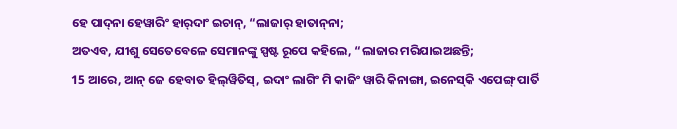ହେ ପାଦ୍‌ନା ହେୱାରିଂ ହାର୍‍ଦାଂ ଇଚାନ୍‌, “ଲାଜାର୍‌ ହାତାନ୍‍ନା;
ଅତଏବ, ଯୀଶୁ ସେତେବେଳେ ସେମାନଙ୍କୁ ସ୍ପଷ୍ଟ ରୂପେ କହିଲେ, “ଲାଜାର ମରିଯାଇଅଛନ୍ତି;
15 ଆରେ, ଆନ୍‌ ଜେ ହେବାତ ହିଲ୍‍ୱିତିସ୍, ଇଦାଂ ଲାଗିଂ ମି କାଜିଂ ୱାରି କିନାଙ୍ଗା, ଇନେସ୍‌କି ଏପେଙ୍ଗ୍‌ ପାର୍ତି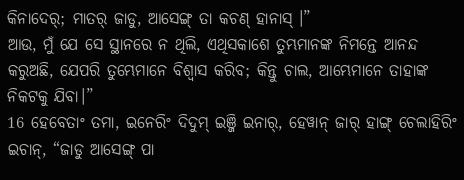କିନାଦେର୍‌; ମାତର୍‌ ଜାଡୁ, ଆସେଙ୍ଗ୍‌ ତା କଚଣ୍‌ ହାନାସ୍ ।”
ଆଉ, ମୁଁ ଯେ ସେ ସ୍ଥାନରେ ନ ଥିଲି, ଏଥିସକାଶେ ତୁମ୍ଭମାନଙ୍କ ନିମନ୍ତେ ଆନନ୍ଦ କରୁଅଛି, ଯେପରି ତୁମ୍ଭେମାନେ ବିଶ୍ୱାସ କରିବ; କିନ୍ତୁ ଚାଲ, ଆମ୍ଭେମାନେ ତାହାଙ୍କ ନିକଟକୁ ଯିବା।”
16 ହେବେତାଂ ତମା, ଇନେରିଂ ଦିଦୁମ୍‌ ଇଞ୍ଜି ଇନାର୍‌, ହେୱାନ୍‌ ଜାର୍‌ ହାଙ୍ଗ୍‌ ଚେଲାହିରିଂ ଇଚାନ୍‌, “ଜାଡୁ ଆସେଙ୍ଗ୍‌ ପା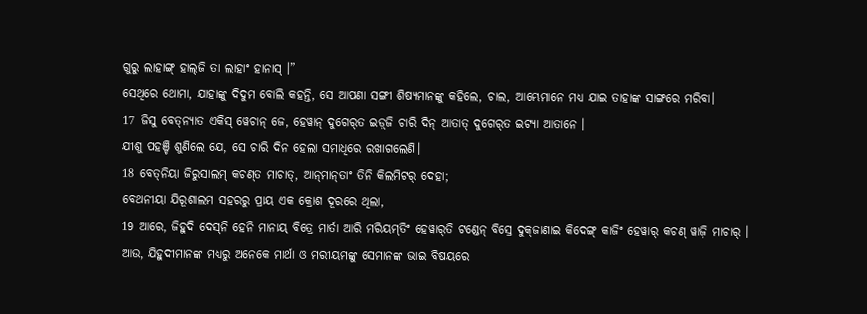ଗୁରୁ ଲାହାଙ୍ଗ୍‌ ହାଲ୍‌ଜି ତା ଲାହାଂ ହାନାସ୍‍ ।”
ସେଥିରେ ଥୋମା, ଯାହାଙ୍କୁ ଦିଦୁମ ବୋଲି କହନ୍ତି, ସେ ଆପଣା ସଙ୍ଗୀ ଶିଷ୍ୟମାନଙ୍କୁ କହିଲେ, ଚାଲ, ଆମ୍ଭେମାନେ ମଧ୍ୟ ଯାଇ ତାହାଙ୍କ ସାଙ୍ଗରେ ମରିବା।
17 ଜିସୁ ବେତ୍‌ନ୍ୟାତ ଏକିସ୍‌ ୱେଚାନ୍ ଜେ, ହେୱାନ୍‌ ଦୁଗେର୍‌ତ ଇଡ଼୍‌ଜି ଚାରି ଦିନ୍‌ ଆତାତ୍‌ ଦୁଗେର୍‌ତ ଇଟ୍ୟା ଆତାନେ ।
ଯୀଶୁ ପହଞ୍ଚି ଶୁଣିଲେ ଯେ, ସେ ଚାରି ଦିନ ହେଲା ସମାଧିରେ ରଖାଗଲେଣି।
18 ବେତ୍‌ନିୟା ଜିରୁସାଲମ୍‌ କଚଣ୍‌ତ ମାଚାତ୍‌, ଆନ୍‌ମାନ୍‌ତାଂ ତିନି କିଲମିଟର୍‌ ଦେହା;
ବେଥନୀୟା ଯିରୂଶାଲମ ସହରରୁ ପ୍ରାୟ ଏକ କ୍ରୋଶ ଦୂରରେ ଥିଲା,
19 ଆରେ, ଜିହୁଦି ଦେସ୍‌ନି ହେନି ମାନାୟ୍‌ ବିତ୍ରେ ମାର୍ତା ଆରି ମରିୟମ୍‌ତିଂ ହେୱାର୍‌ତି ଟଣ୍ଡେନ୍‌ ବିସ୍ରେ ଦୁକ୍‌ଜାଣାଇ କିଦେଙ୍ଗ୍‌ କାଜିଂ ହେୱାର୍‌ କଚଣ୍‌ ୱାଜ଼ି ମାଚାର୍ ।
ଆଉ, ଯିହୁଦୀମାନଙ୍କ ମଧ୍ୟରୁ ଅନେକେ ମାର୍ଥା ଓ ମରୀୟମଙ୍କୁ ସେମାନଙ୍କ ଭାଇ ବିଷୟରେ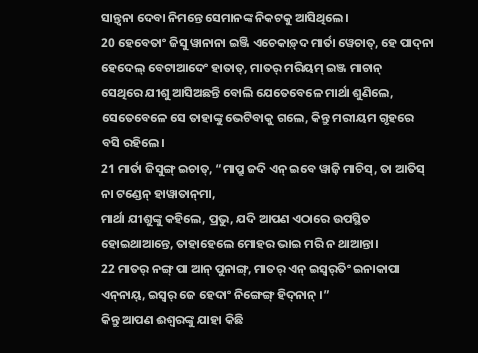ସାନ୍ତ୍ୱନା ଦେବା ନିମନ୍ତେ ସେମାନଙ୍କ ନିକଟକୁ ଆସିଥିଲେ।
20 ହେବେତାଂ ଜିସୁ ୱାନାନା ଇଞ୍ଜି ଏଚେକାଡ଼୍‌ଦ ମାର୍ତା ୱେଚାତ୍, ହେ ପାଦ୍‌ନା ହେଦେଲ୍‌ ବେଟାଆଦେଂ ହାତାତ୍‌, ମାତର୍‌ ମରିୟମ୍‌ ଇଞ୍ଜ ମାଚାନ୍‌
ସେଥିରେ ଯୀଶୁ ଆସିଅଛନ୍ତି ବୋଲି ଯେତେବେଳେ ମାର୍ଥା ଶୁଣିଲେ, ସେତେବେଳେ ସେ ତାହାଙ୍କୁ ଭେଟିବାକୁ ଗଲେ, କିନ୍ତୁ ମରୀୟମ ଗୃହରେ ବସି ରହିଲେ।
21 ମାର୍ତା ଜିସୁଙ୍ଗ୍‌ ଇଚାତ୍‌, “ମାପ୍ରୁ ଜଦି ଏନ୍‌ ଇବେ ୱାଜ଼ି ମାଚିସ୍‌, ତା ଆତିସ୍‌ ନା ଟଣ୍ଡେନ୍‌ ହାୱାତାନ୍‍ମା,
ମାର୍ଥା ଯୀଶୁଙ୍କୁ କହିଲେ, ପ୍ରଭୁ, ଯଦି ଆପଣ ଏଠାରେ ଉପସ୍ଥିତ ହୋଇଥାଆନ୍ତେ, ତାହାହେଲେ ମୋହର ଭାଇ ମରି ନ ଥାଆନ୍ତା।
22 ମାତର୍‌ ନଙ୍ଗ୍‌ ପା ଆନ୍‌ ପୁନାଙ୍ଗ୍‌, ମାତର୍‌ ଏନ୍‌ ଇସ୍ୱର୍‌ତିଂ ଇନାକାପା ଏନ୍‍ନାୟ୍, ଇସ୍ୱର୍‌ ଜେ ହେଦାଂ ନିଙ୍ଗେଙ୍ଗ୍‌ ହିଦ୍‌ନାନ୍‌ ।”
କିନ୍ତୁ ଆପଣ ଈଶ୍ବରଙ୍କୁ ଯାହା କିଛି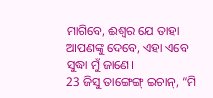ମାଗିବେ, ଈଶ୍ବର ଯେ ତାହା ଆପଣଙ୍କୁ ଦେବେ, ଏହା ଏବେ ସୁଦ୍ଧା ମୁଁ ଜାଣେ।
23 ଜିସୁ ତାଙ୍ଗେଙ୍ଗ୍‌ ଇଚାନ୍‌, “ମି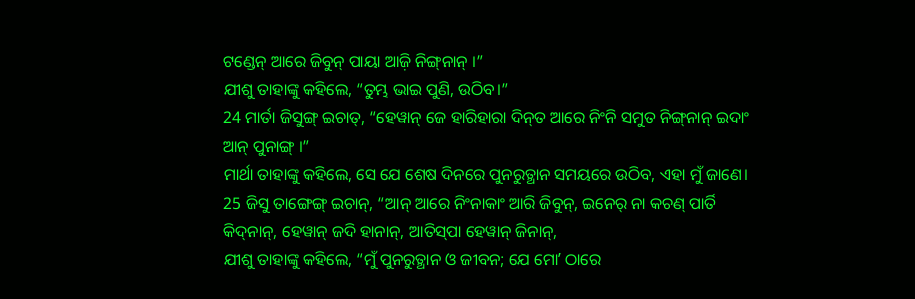ଟଣ୍ଡେନ୍‌ ଆରେ ଜିବୁନ୍‌ ପାୟା ଆଜ଼ି ନିଙ୍ଗ୍‌ନାନ୍‌ ।”
ଯୀଶୁ ତାହାଙ୍କୁ କହିଲେ, “ତୁମ୍ଭ ଭାଇ ପୁଣି, ଉଠିବ।”
24 ମାର୍ତା ଜିସୁଙ୍ଗ୍‌ ଇଚାତ୍‌, “ହେୱାନ୍‌ ଜେ ହାରିହାରା ଦିନ୍‍ତ ଆରେ ନିଂନି ସମୁତ ନିଙ୍ଗ୍‌ନାନ୍‌ ଇଦାଂ ଆନ୍‌ ପୁନାଙ୍ଗ୍‌ ।”
ମାର୍ଥା ତାହାଙ୍କୁ କହିଲେ, ସେ ଯେ ଶେଷ ଦିନରେ ପୁନରୁତ୍ଥାନ ସମୟରେ ଉଠିବ, ଏହା ମୁଁ ଜାଣେ।
25 ଜିସୁ ତାଙ୍ଗେଙ୍ଗ୍‌ ଇଚାନ୍‌, “ଆନ୍‌ ଆରେ ନିଂନାକାଂ ଆରି ଜିବୁନ୍‌, ଇନେର୍‌ ନା କଚଣ୍‌ ପାର୍ତି କିଦ୍‌ନାନ୍‌, ହେୱାନ୍‌ ଜଦି ହାନାନ୍, ଆତିସ୍‌ପା ହେୱାନ୍‌ ଜିନାନ୍‌,
ଯୀଶୁ ତାହାଙ୍କୁ କହିଲେ, “ମୁଁ ପୁନରୁତ୍ଥାନ ଓ ଜୀବନ; ଯେ ମୋʼ ଠାରେ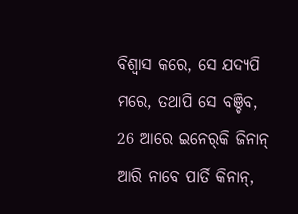ବିଶ୍ୱାସ କରେ, ସେ ଯଦ୍ୟପି ମରେ, ତଥାପି ସେ ବଞ୍ଚିବ,
26 ଆରେ ଇନେର୍‌କି ଜିନାନ୍‌ ଆରି ନାବେ ପାର୍ତି କିନାନ୍‌,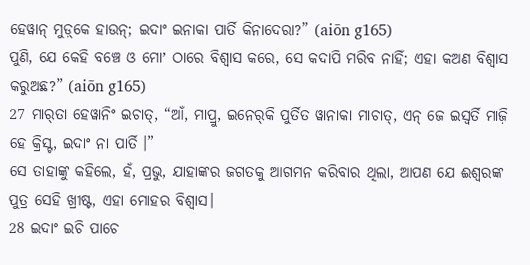ହେୱାନ୍‌ ମୁଡ଼୍‌କେ ହାଉନ୍; ଇଦାଂ ଇନାକା ପାର୍ତି କିନାଦେରା?” (aiōn g165)
ପୁଣି, ଯେ କେହି ବଞ୍ଚେ ଓ ମୋʼ ଠାରେ ବିଶ୍ୱାସ କରେ, ସେ କଦାପି ମରିବ ନାହିଁ; ଏହା କଅଣ ବିଶ୍ୱାସ କରୁଅଛ?” (aiōn g165)
27 ମାର୍‌ତା ହେୱାନିଂ ଇଚାତ୍‌, “ଆଁ, ମାପ୍ରୁ, ଇନେର୍‌କି ପୁର୍ତିତ ୱାନାକା ମାଚାତ୍‌, ଏନ୍‌ ଜେ ଇସ୍ୱର୍ତି ମାଜ଼ି ହେ କ୍ରିସ୍ଟ, ଇଦାଂ ନା ପାର୍ତି ।”
ସେ ତାହାଙ୍କୁ କହିଲେ, ହଁ, ପ୍ରଭୁ, ଯାହାଙ୍କର ଜଗତକୁ ଆଗମନ କରିବାର ଥିଲା, ଆପଣ ଯେ ଈଶ୍ବରଙ୍କ ପୁତ୍ର ସେହି ଖ୍ରୀଷ୍ଟ, ଏହା ମୋହର ବିଶ୍ୱାସ।
28 ଇଦାଂ ଇଚି ପାଚେ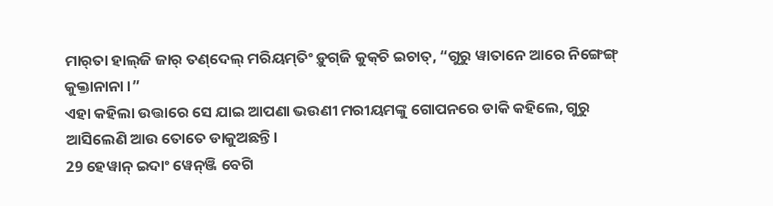ମାର୍‌ତା ହାଲ୍‌ଜି ଜାର୍‌ ତଣ୍‌ଦେଲ୍‌ ମରିୟମ୍‌ତିଂ ଡ଼ୁଗ୍‌ଜି କୁକ୍‌ଚି ଇଚାତ୍‌, “ଗୁରୁ ୱାତାନେ ଆରେ ନିଙ୍ଗେଙ୍ଗ୍‌ କୁକ୍ତାନାନା ।”
ଏହା କହିଲା ଉତ୍ତାରେ ସେ ଯାଇ ଆପଣା ଭଉଣୀ ମରୀୟମଙ୍କୁ ଗୋପନରେ ଡାକି କହିଲେ, ଗୁରୁ ଆସିଲେଣି ଆଉ ତୋତେ ଡାକୁଅଛନ୍ତି।
29 ହେୱାନ୍‌ ଇଦାଂ ୱେନ୍‌ଞ୍ଜି ବେଗି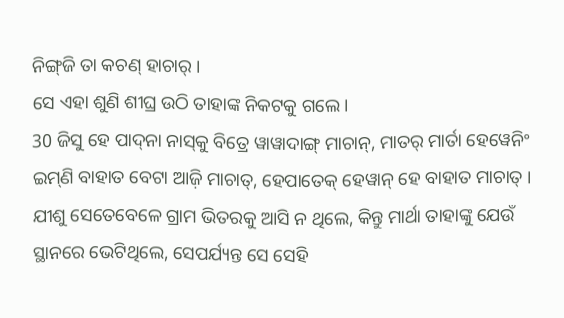ନିଙ୍ଗ୍‌ଜି ତା କଚଣ୍‌ ହାଚାର୍‌ ।
ସେ ଏହା ଶୁଣି ଶୀଘ୍ର ଉଠି ତାହାଙ୍କ ନିକଟକୁ ଗଲେ।
30 ଜିସୁ ହେ ପାଦ୍‌ନା ନାସ୍‌କୁ ବିତ୍ରେ ୱାୱାଦାଙ୍ଗ୍ ମାଚାନ୍‌, ମାତର୍‌ ମାର୍ତା ହେୱେନିଂ ଇମ୍‌ଣି ବାହାତ ବେଟା ଆଜ଼ି ମାଚାତ୍, ହେପାତେକ୍‌ ହେୱାନ୍‌ ହେ ବାହାତ ମାଚାତ୍‌ ।
ଯୀଶୁ ସେତେବେଳେ ଗ୍ରାମ ଭିତରକୁ ଆସି ନ ଥିଲେ, କିନ୍ତୁ ମାର୍ଥା ତାହାଙ୍କୁ ଯେଉଁ ସ୍ଥାନରେ ଭେଟିଥିଲେ, ସେପର୍ଯ୍ୟନ୍ତ ସେ ସେହି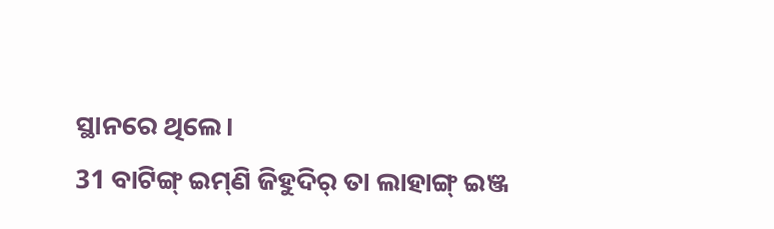ସ୍ଥାନରେ ଥିଲେ।
31 ବାଟିଙ୍ଗ୍‌ ଇମ୍‌ଣି ଜିହୁଦିର୍‌ ତା ଲାହାଙ୍ଗ୍‌ ଇଞ୍ଜ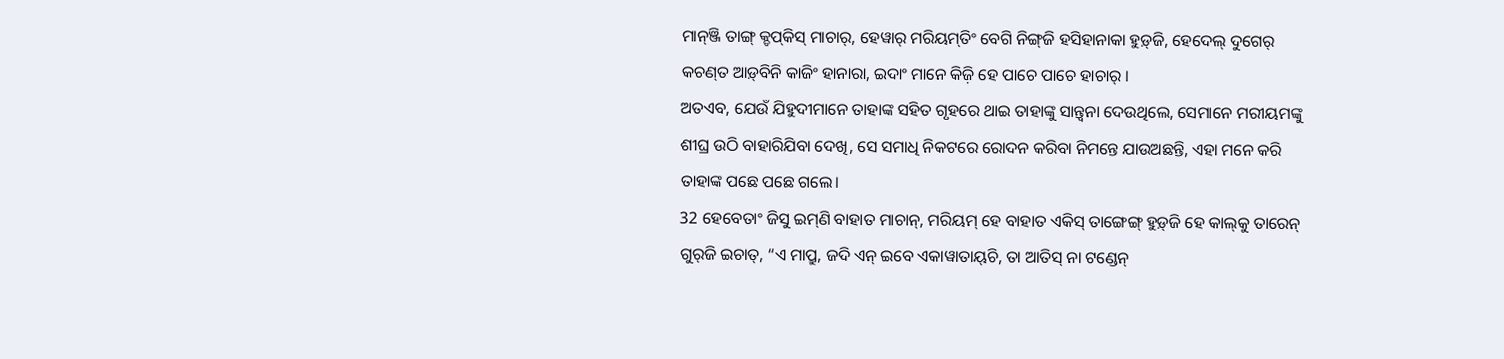ମାନ୍‍ଞ୍ଜି ତାଙ୍ଗ୍‌ କ୍ଡପ୍‍କିସ୍‍ ମାଚାର୍‍, ହେୱାର୍‌ ମରିୟମ୍‌ତିଂ ବେଗି ନିଙ୍ଗ୍‌ଜି ହସିହାନାକା ହୁଡ଼୍‌ଜି, ହେଦେଲ୍‌ ଦୁଗେର୍‌ କଚଣ୍‌ତ ଆଡ଼୍‍ବିନି କାଜିଂ ହାନାରା, ଇଦାଂ ମାନେ କିଜ଼ି ହେ ପାଚେ ପାଚେ ହାଚାର୍‌ ।
ଅତଏବ, ଯେଉଁ ଯିହୁଦୀମାନେ ତାହାଙ୍କ ସହିତ ଗୃହରେ ଥାଇ ତାହାଙ୍କୁ ସାନ୍ତ୍ୱନା ଦେଉଥିଲେ, ସେମାନେ ମରୀୟମଙ୍କୁ ଶୀଘ୍ର ଉଠି ବାହାରିଯିବା ଦେଖି, ସେ ସମାଧି ନିକଟରେ ରୋଦନ କରିବା ନିମନ୍ତେ ଯାଉଅଛନ୍ତି, ଏହା ମନେ କରି ତାହାଙ୍କ ପଛେ ପଛେ ଗଲେ।
32 ହେବେତାଂ ଜିସୁ ଇମ୍‌ଣି ବାହାତ ମାଚାନ୍‌, ମରିୟମ୍‌ ହେ ବାହାତ ଏକିସ୍‌ ତାଙ୍ଗେଙ୍ଗ୍‌ ହୁଡ଼୍‌ଜି ହେ କାଲ୍‌କୁ ତାରେନ୍‌ ଗୁର୍‌ଜି ଇଚାତ୍‌, “ଏ ମାପ୍ରୁ, ଜଦି ଏନ୍‌ ଇବେ ଏକାୱାତାୟ୍‌ଚି, ତା ଆତିସ୍‌ ନା ଟଣ୍ଡେନ୍‌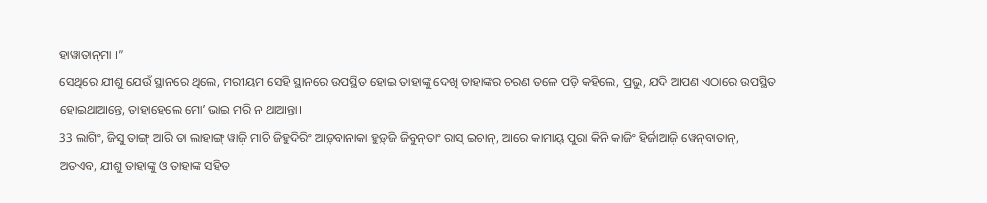ହାୱାତାନ୍‍ମା ।”
ସେଥିରେ ଯୀଶୁ ଯେଉଁ ସ୍ଥାନରେ ଥିଲେ, ମରୀୟମ ସେହି ସ୍ଥାନରେ ଉପସ୍ଥିତ ହୋଇ ତାହାଙ୍କୁ ଦେଖି ତାହାଙ୍କର ଚରଣ ତଳେ ପଡ଼ି କହିଲେ, ପ୍ରଭୁ, ଯଦି ଆପଣ ଏଠାରେ ଉପସ୍ଥିତ ହୋଇଥାଆନ୍ତେ, ତାହାହେଲେ ମୋʼ ଭାଇ ମରି ନ ଥାଆନ୍ତା।
33 ଲାଗିଂ, ଜିସୁ ତାଙ୍ଗ୍‌ ଆରି ତା ଲାହାଙ୍ଗ୍‌ ୱାଜ଼ି ମାଚି ଜିହୁଦିରିଂ ଆଡ଼୍‌ବାନାକା ହୁଡ଼୍‌ଜି ଜିବୁନ୍‌ତାଂ ରାସ୍‌ ଇଚାନ୍‌, ଆରେ କାମାୟ୍‌ ପୁରା କିନି କାଜିଂ ହିର୍ଜାଆଜ଼ି ୱେନ୍‌ବାତାନ୍‌,
ଅତଏବ, ଯୀଶୁ ତାହାଙ୍କୁ ଓ ତାହାଙ୍କ ସହିତ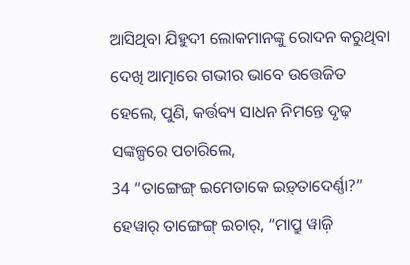ଆସିଥିବା ଯିହୁଦୀ ଲୋକମାନଙ୍କୁ ରୋଦନ କରୁଥିବା ଦେଖି ଆତ୍ମାରେ ଗଭୀର ଭାବେ ଉତ୍ତେଜିତ ହେଲେ, ପୁଣି, କର୍ତ୍ତବ୍ୟ ସାଧନ ନିମନ୍ତେ ଦୃଢ଼ ସଙ୍କଳ୍ପରେ ପଚାରିଲେ,
34 “ତାଙ୍ଗେଙ୍ଗ୍‌ ଇମେତାକେ ଇଡ଼୍‌ତାଦେର୍ଣ୍ଣା?” ହେୱାର୍‌ ତାଙ୍ଗେଙ୍ଗ୍‌ ଇଚାର୍‌, “ମାପ୍ରୁ ୱାଜ଼ି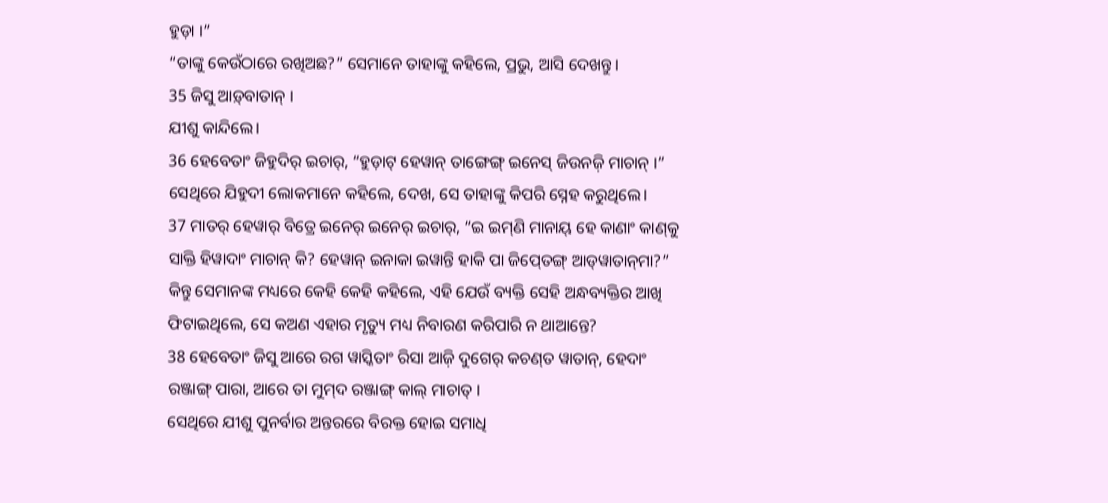ହୁଡ଼ା ।”
“ତାଙ୍କୁ କେଉଁଠାରେ ରଖିଅଛ?” ସେମାନେ ତାହାଙ୍କୁ କହିଲେ, ପ୍ରଭୁ, ଆସି ଦେଖନ୍ତୁ।
35 ଜିସୁ ଆଡ଼୍‌ବାତାନ୍‌ ।
ଯୀଶୁ କାନ୍ଦିଲେ।
36 ହେବେତାଂ ଜିହୁଦିର୍‌ ଇଚାର୍‌, “ହୁଡ଼ାଟ୍‌ ହେୱାନ୍‌ ତାଙ୍ଗେଙ୍ଗ୍‌ ଇନେସ୍‌ ଜିଉନଜ଼ି ମାଚାନ୍‌ ।”
ସେଥିରେ ଯିହୁଦୀ ଲୋକମାନେ କହିଲେ, ଦେଖ, ସେ ତାହାଙ୍କୁ କିପରି ସ୍ନେହ କରୁଥିଲେ।
37 ମାତର୍‌ ହେୱାର୍‌ ବିତ୍ରେ ଇନେର୍‌ ଇନେର୍‌ ଇଚାର୍‌, “ଇ ଇମ୍‌ଣି ମାନାୟ୍‌ ହେ କାଣାଂ କାଣ୍‌କୁ ସାକ୍ତି ହିୱାଦାଂ ମାଚାନ୍‌ କି? ହେୱାନ୍‌ ଇନାକା ଇୱାନ୍ତି ହାକି ପା ଜିପ୍‍ତେଙ୍ଗ୍ ଆଡ୍‌ୱାତାନ୍‌ମା?”
କିନ୍ତୁ ସେମାନଙ୍କ ମଧ୍ୟରେ କେହି କେହି କହିଲେ, ଏହି ଯେଉଁ ବ୍ୟକ୍ତି ସେହି ଅନ୍ଧବ୍ୟକ୍ତିର ଆଖି ଫିଟାଇଥିଲେ, ସେ କଅଣ ଏହାର ମୃତ୍ୟୁ ମଧ୍ୟ ନିବାରଣ କରିପାରି ନ ଥାଆନ୍ତେ?
38 ହେବେତାଂ ଜିସୁ ଆରେ ରଗ ୱାସ୍କିତାଂ ରିସା ଆଜ଼ି ଦୁଗେର୍‌ କଚଣ୍‌ତ ୱାତାନ୍‍, ହେଦାଂ ରଞ୍ଜାଙ୍ଗ୍‌ ପାରା, ଆରେ ତା ମୁମ୍‌ଦ ରଞ୍ଜାଙ୍ଗ୍‌ କାଲ୍‌ ମାଚାତ୍‌ ।
ସେଥିରେ ଯୀଶୁ ପୁନର୍ବାର ଅନ୍ତରରେ ବିରକ୍ତ ହୋଇ ସମାଧି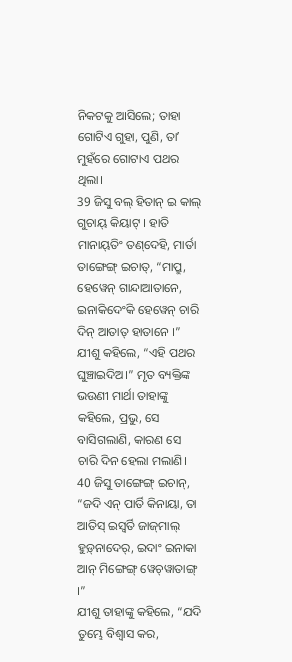ନିକଟକୁ ଆସିଲେ; ତାହା ଗୋଟିଏ ଗୁହା, ପୁଣି, ତାʼ ମୁହଁରେ ଗୋଟାଏ ପଥର ଥିଲା।
39 ଜିସୁ ବଲ୍‌ ହିତାନ୍‌ ଇ କାଲ୍‌ ଗୁଚାୟ୍‍ କିୟାଟ୍‌ । ହାତି ମାନାୟ୍‌ତିଂ ତଣ୍‌ଦେହି, ମାର୍ତା ତାଙ୍ଗେଙ୍ଗ୍‌ ଇଚାତ୍‌, “ମାପ୍ରୁ, ହେୱେନ୍‌ ଗାନ୍ଦାଆତାନେ, ଇନାକିଦେଂକି ହେୱେନ୍‌ ଚାରି ଦିନ୍‌ ଆତାତ୍‌ ହାତାନେ ।”
ଯୀଶୁ କହିଲେ, “ଏହି ପଥର ଘୁଞ୍ଚାଇଦିଅ।” ମୃତ ବ୍ୟକ୍ତିଙ୍କ ଭଉଣୀ ମାର୍ଥା ତାହାଙ୍କୁ କହିଲେ, ପ୍ରଭୁ, ସେ ବାସିଗଲାଣି, କାରଣ ସେ ଚାରି ଦିନ ହେଲା ମଲାଣି।
40 ଜିସୁ ତାଙ୍ଗେଙ୍ଗ୍‌ ଇଚାନ୍‌, “ଜଦି ଏନ୍‌ ପାର୍ତି କିନାୟା, ତା ଆତିସ୍‌ ଇସ୍ୱର୍ତି ଜାଜ୍‌ମାଲ୍‌ ହୁଡ଼୍‌ନାଦେର୍‌, ଇଦାଂ ଇନାକା ଆନ୍‌ ମିଙ୍ଗେଙ୍ଗ୍‌ ୱେଚ୍‍ୱାତାଙ୍ଗ୍ ।”
ଯୀଶୁ ତାହାଙ୍କୁ କହିଲେ, “ଯଦି ତୁମ୍ଭେ ବିଶ୍ୱାସ କର,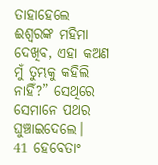ତାହାହେଲେ ଈଶ୍ବରଙ୍କ ମହିମା ଦେଖିବ, ଏହା କଅଣ ମୁଁ ତୁମ୍ଭକୁ କହିଲି ନାହିଁ?” ସେଥିରେ ସେମାନେ ପଥର ଘୁଞ୍ଚାଇଦେଲେ।
41 ହେବେତାଂ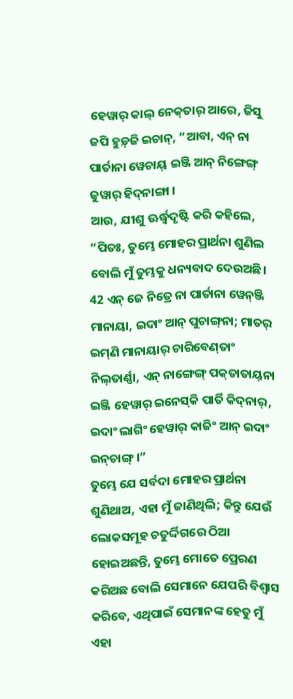ହେୱାର୍‌ କାଲ୍‌ ନେକ୍‍ତାର୍ ଆରେ, ଜିସୁ ଜପି ହୁଡ଼୍‌ଜି ଇଚାନ୍‌, “ଆବା, ଏନ୍‌ ନା ପାର୍ତାନା ୱେଚାୟ୍ ଇଞ୍ଜି ଆନ୍‌ ନିଙ୍ଗେଙ୍ଗ୍‌ ଜୁୱାର୍‌ ହିଦ୍‍ନାଙ୍ଗା ।
ଆଉ, ଯୀଶୁ ଊର୍ଦ୍ଧ୍ୱଦୃଷ୍ଟି କରି କହିଲେ, “ପିତଃ, ତୁମ୍ଭେ ମୋହର ପ୍ରାର୍ଥନା ଶୁଣିଲ ବୋଲି ମୁଁ ତୁମ୍ଭକୁ ଧନ୍ୟବାଦ ଦେଉଅଛି।
42 ଏନ୍‌ ଜେ ନିତ୍ରେ ନା ପାର୍ତାନା ୱେନ୍‍ଞ୍ଜି ମାନାୟା, ଇଦାଂ ଆନ୍‌ ପୁଚାଙ୍ଗ୍‌ନା; ମାତର୍‌ ଇମ୍‌ଣି ମାନାୟାର୍‌ ଚାରିବେଣ୍‌ତାଂ ନିଲ୍‌ତାର୍ଣ୍ଣା, ଏନ୍‌ ନାଙ୍ଗେଙ୍ଗ୍‌ ପକ୍‌ତାତାୟ୍‌ନା ଇଞ୍ଜି ହେୱାର୍‌ ଇନେସ୍‌କି ପାର୍ତି କିଦ୍‌ନାର୍‌, ଇଦାଂ ଲାଗିଂ ହେୱାର୍‌ କାଜିଂ ଆନ୍‌ ଇଦାଂ ଇନ୍‌ଚାଙ୍ଗ୍‌ ।”
ତୁମ୍ଭେ ଯେ ସର୍ବଦା ମୋହର ପ୍ରାର୍ଥନା ଶୁଣିଥାଅ, ଏହା ମୁଁ ଜାଣିଥିଲି; କିନ୍ତୁ ଯେଉଁ ଲୋକସମୂହ ଚତୁର୍ଦ୍ଦିଗରେ ଠିଆ ହୋଇଅଛନ୍ତି, ତୁମ୍ଭେ ମୋତେ ପ୍ରେରଣ କରିଅଛ ବୋଲି ସେମାନେ ଯେପରି ବିଶ୍ୱାସ କରିବେ, ଏଥିପାଇଁ ସେମାନଙ୍କ ହେତୁ ମୁଁ ଏହା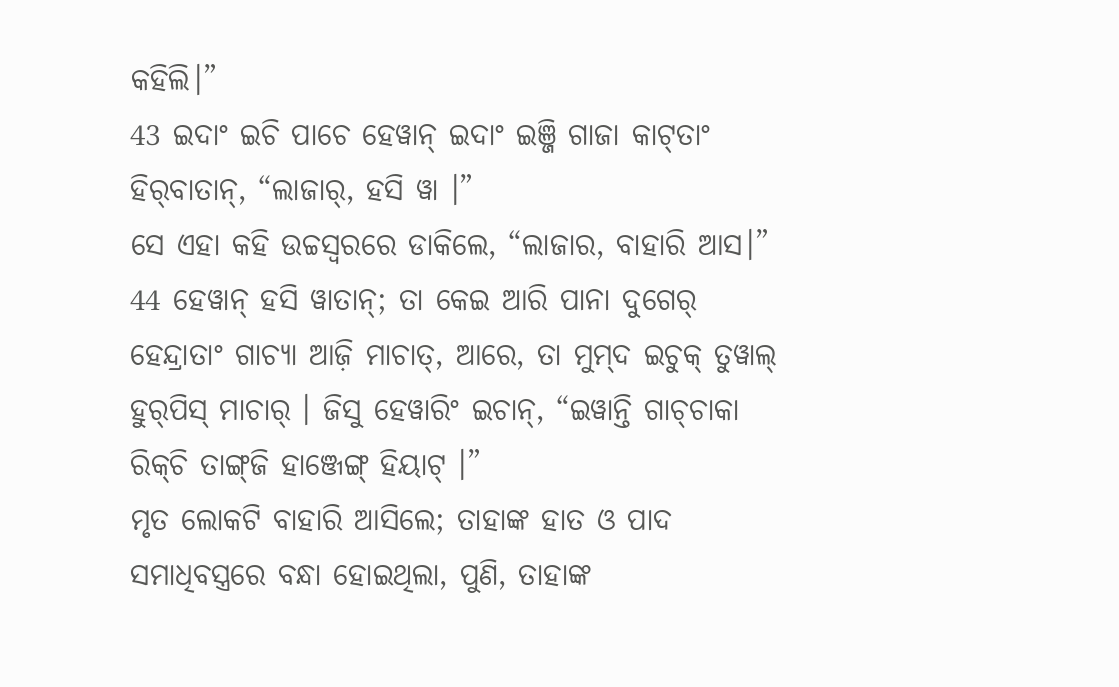କହିଲି।”
43 ଇଦାଂ ଇଚି ପାଚେ ହେୱାନ୍‌ ଇଦାଂ ଇଞ୍ଜି ଗାଜା କାଟ୍‌ତାଂ ହିର୍‍ବାତାନ୍, “ଲାଜାର୍‌, ହସି ୱା ।”
ସେ ଏହା କହି ଉଚ୍ଚସ୍ୱରରେ ଡାକିଲେ, “ଲାଜାର, ବାହାରି ଆସ।”
44 ହେୱାନ୍‌ ହସି ୱାତାନ୍; ତା କେଇ ଆରି ପାନା ଦୁଗେର୍‍ ହେନ୍ଦ୍ରାତାଂ ଗାଚ୍ୟା ଆଜ଼ି ମାଚାତ୍‌, ଆରେ, ତା ମୁମ୍‌ଦ ଇଚୁକ୍‌ ତୁୱାଲ୍‌ ହୁର୍‌ପିସ୍‌ ମାଚାର୍‌ । ଜିସୁ ହେୱାରିଂ ଇଚାନ୍‌, “ଇୱାନ୍ତି ଗାଚ୍‌ଚାକା ରିକ୍‌ଚି ତାଙ୍ଗ୍‌ଜି ହାଞ୍ଜେଙ୍ଗ୍ ହିୟାଟ୍‌ ।”
ମୃତ ଲୋକଟି ବାହାରି ଆସିଲେ; ତାହାଙ୍କ ହାତ ଓ ପାଦ ସମାଧିବସ୍ତ୍ରରେ ବନ୍ଧା ହୋଇଥିଲା, ପୁଣି, ତାହାଙ୍କ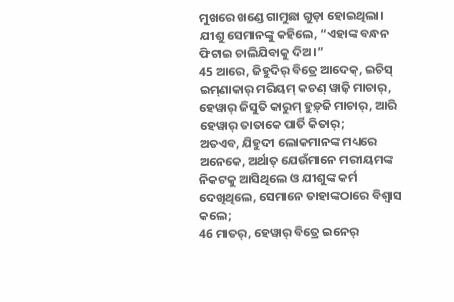ମୁଖରେ ଖଣ୍ଡେ ଗାମୁଛା ଗୁଡ଼ା ହୋଇଥିଲା। ଯୀଶୁ ସେମାନଙ୍କୁ କହିଲେ, “ଏହାଙ୍କ ବନ୍ଧନ ଫିଟାଇ ଚାଲିଯିବାକୁ ଦିଅ।”
45 ଆରେ, ଜିହୁଦିର୍‌ ବିତ୍ରେ ଆଦେକ୍‌, ଇଚିସ୍‌ ଇମ୍‌ଣାକାର୍‌ ମରିୟମ୍‌ କଚଣ୍‌ ୱାଜ଼ି ମାଚାର୍, ହେୱାର୍‌ ଜିସୁତି କାରୁମ୍‌ ହୁଡ଼୍‌ଜି ମାଚାର୍‌, ଆରି ହେୱାର୍‌ ତାତାକେ ପାର୍ତି କିତାର୍‌;
ଅତଏବ, ଯିହୁଦୀ ଲୋକମାନଙ୍କ ମଧ୍ୟରେ ଅନେକେ, ଅର୍ଥାତ୍‍ ଯେଉଁମାନେ ମରୀୟମଙ୍କ ନିକଟକୁ ଆସିଥିଲେ ଓ ଯୀଶୁଙ୍କ କର୍ମ ଦେଖିଥିଲେ, ସେମାନେ ତାହାଙ୍କଠାରେ ବିଶ୍ୱାସ କଲେ;
46 ମାତର୍‌, ହେୱାର୍‌ ବିତ୍ରେ ଇନେର୍‌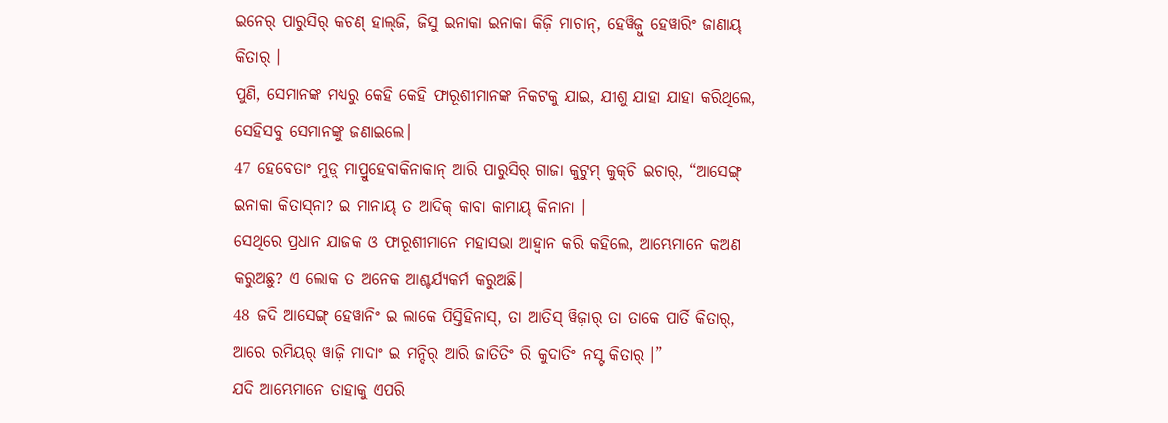ଇନେର୍‌ ପାରୁସିର୍‌ କଚଣ୍‌ ହାଲ୍‌ଜି, ଜିସୁ ଇନାକା ଇନାକା କିଜ଼ି ମାଚାନ୍‌, ହେୱିଜ଼ୁ ହେୱାରିଂ ଜାଣାୟ୍‌ କିତାର୍‌ ।
ପୁଣି, ସେମାନଙ୍କ ମଧ୍ୟରୁ କେହି କେହି ଫାରୂଶୀମାନଙ୍କ ନିକଟକୁ ଯାଇ, ଯୀଶୁ ଯାହା ଯାହା କରିଥିଲେ, ସେହିସବୁ ସେମାନଙ୍କୁ ଜଣାଇଲେ।
47 ହେବେତାଂ ମୁଡ଼୍‌ ମାପ୍ରୁହେବାକିନାକାନ୍‌ ଆରି ପାରୁସିର୍‌ ଗାଜା କୁଟୁମ୍‍ କୁକ୍‌ଚି ଇଚାର୍‌, “ଆସେଙ୍ଗ୍‌ ଇନାକା କିତାସ୍‍ନା? ଇ ମାନାୟ୍‌ ତ ଆଦିକ୍‌ କାବା କାମାୟ୍‌ କିନାନା ।
ସେଥିରେ ପ୍ରଧାନ ଯାଜକ ଓ ଫାରୂଶୀମାନେ ମହାସଭା ଆହ୍ୱାନ କରି କହିଲେ, ଆମ୍ଭେମାନେ କଅଣ କରୁଅଛୁ? ଏ ଲୋକ ତ ଅନେକ ଆଶ୍ଚର୍ଯ୍ୟକର୍ମ କରୁଅଛି।
48 ଜଦି ଆସେଙ୍ଗ୍‌ ହେୱାନିଂ ଇ ଲାକେ ପିସ୍ତିହିନାସ୍, ତା ଆତିସ୍‌ ୱିଜ଼ାର୍‌ ତା ତାକେ ପାର୍ତି କିତାର୍‌, ଆରେ ରମିୟର୍‍ ୱାଜ଼ି ମାଦାଂ ଇ ମନ୍ଦିର୍‌ ଆରି ଜାତିତିଂ ରି କୁଦାତିଂ ନସ୍ଟ କିତାର୍‌ ।”
ଯଦି ଆମ୍ଭେମାନେ ତାହାକୁ ଏପରି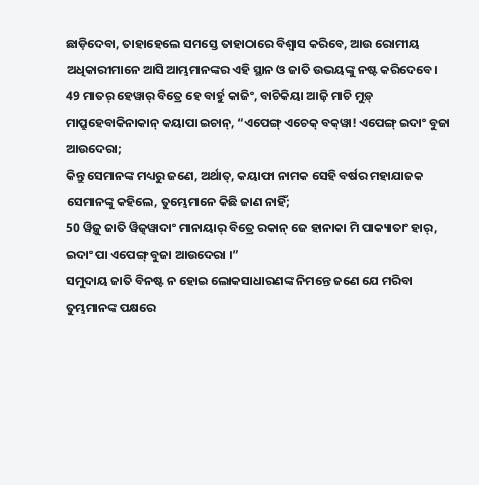ଛାଡ଼ିଦେବା, ତାହାହେଲେ ସମସ୍ତେ ତାହାଠାରେ ବିଶ୍ୱାସ କରିବେ, ଆଉ ରୋମୀୟ ଅଧିକାରୀମାନେ ଆସି ଆମ୍ଭମାନଙ୍କର ଏହି ସ୍ଥାନ ଓ ଜାତି ଉଭୟଙ୍କୁ ନଷ୍ଟ କରିଦେବେ।
49 ମାତର୍‌ ହେୱାର୍‌ ବିତ୍ରେ ହେ ବାର୍ହୁ କାଜିଂ, ବାଚିକିୟା ଆଜ଼ି ମାଚି ମୁଡ଼୍‌ ମାପ୍ରୁହେବାକିନାକାନ୍‌ କୟାପା ଇଚାନ୍‌, “ଏପେଙ୍ଗ୍‌ ଏଚେକ୍‌ ବକ୍‌ୱା! ଏପେଙ୍ଗ୍‌ ଇଦାଂ ବୁଜା ଆଉଦେରା;
କିନ୍ତୁ ସେମାନଙ୍କ ମଧ୍ୟରୁ ଜଣେ, ଅର୍ଥାତ୍‍, କୟାଫା ନାମକ ସେହି ବର୍ଷର ମହାଯାଜକ ସେମାନଙ୍କୁ କହିଲେ, ତୁମ୍ଭେମାନେ କିଛି ଜାଣ ନାହିଁ;
50 ୱିଜ଼ୁ ଜାତି ୱିଜ଼୍‌ୱାଦାଂ ମାନାୟାର୍‌ ବିତ୍ରେ ରକାନ୍‌ ଜେ ହାନାକା ମି ପାକ୍ୟାତାଂ ହାର୍‌, ଇଦାଂ ପା ଏପେଙ୍ଗ୍‌ ବୁଜା ଆଉଦେରା ।”
ସମୁଦାୟ ଜାତି ବିନଷ୍ଟ ନ ହୋଇ ଲୋକସାଧାରଣଙ୍କ ନିମନ୍ତେ ଜଣେ ଯେ ମରିବା ତୁମ୍ଭମାନଙ୍କ ପକ୍ଷରେ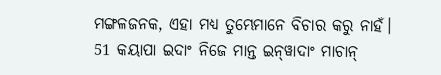ମଙ୍ଗଳଜନକ, ଏହା ମଧ୍ୟ ତୁମ୍ଭେମାନେ ବିଚାର କରୁ ନାହଁ।
51 କୟାପା ଇଦାଂ ନିଜେ ମାନ୍ତ ଇନ୍‌ୱାଦାଂ ମାଚାନ୍‌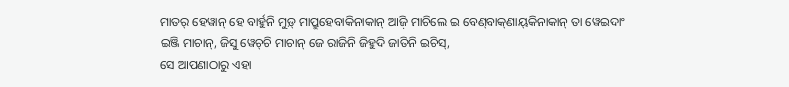ମାତର୍‌ ହେୱାନ୍‌ ହେ ବାର୍ହୁନି ମୁଡ଼୍‌ ମାପ୍ରୁହେବାକିନାକାନ୍‌ ଆଜ଼ି ମାଚିଲେ ଇ ବେଣ୍‌ବାକ୍‌ଣାୟ୍‌କିନାକାନ୍‌ ତା ୱେଇଦାଂ ଇଞ୍ଜି ମାଚାନ୍‌, ଜିସୁ ୱେଚ୍‌ଚି ମାଚାନ୍‌ ଜେ ରାଜିନି ଜିହୁଦି ଜାତିନି ଇଚିସ୍‌,
ସେ ଆପଣାଠାରୁ ଏହା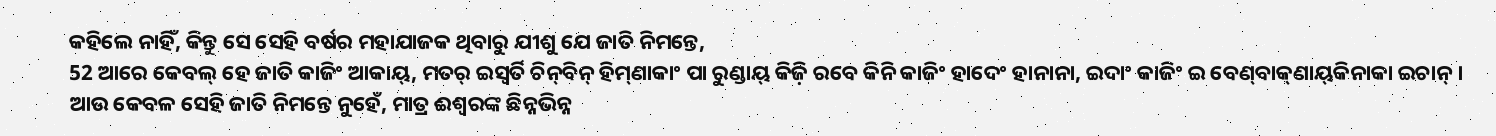କହିଲେ ନାହିଁ, କିନ୍ତୁ ସେ ସେହି ବର୍ଷର ମହାଯାଜକ ଥିବାରୁ ଯୀଶୁ ଯେ ଜାତି ନିମନ୍ତେ,
52 ଆରେ କେବଲ୍‌ ହେ ଜାତି କାଜିଂ ଆକାୟ୍‌, ମତର୍‌ ଇସ୍ୱର୍ତି ଚିନ୍‍ବିନ୍‍ ହିମ୍‌ଣାକାଂ ପା ରୁଣ୍ଡାୟ୍‌ କିଜ଼ି ରବେ କିନି କାଜିଂ ହାଦେଂ ହାନାନା, ଇଦାଂ କାଜିଂ ଇ ବେଣ୍‌ବାକ୍‌ଣାୟ୍‌କିନାକା ଇଚାନ୍‌ ।
ଆଉ କେବଳ ସେହି ଜାତି ନିମନ୍ତେ ନୁହେଁ, ମାତ୍ର ଈଶ୍ବରଙ୍କ ଛିନ୍ନଭିନ୍ନ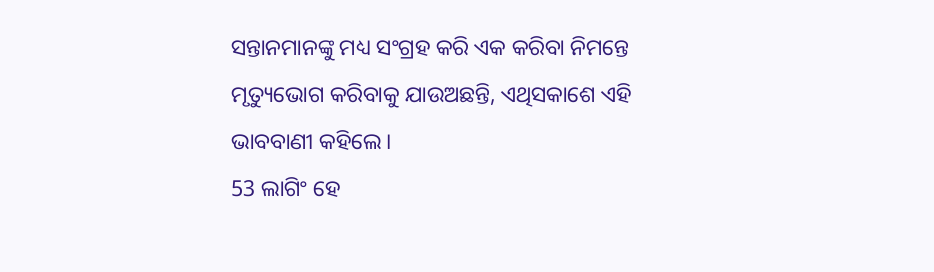ସନ୍ତାନମାନଙ୍କୁ ମଧ୍ୟ ସଂଗ୍ରହ କରି ଏକ କରିବା ନିମନ୍ତେ ମୃତ୍ୟୁଭୋଗ କରିବାକୁ ଯାଉଅଛନ୍ତି, ଏଥିସକାଶେ ଏହି ଭାବବାଣୀ କହିଲେ।
53 ଲାଗିଂ ହେ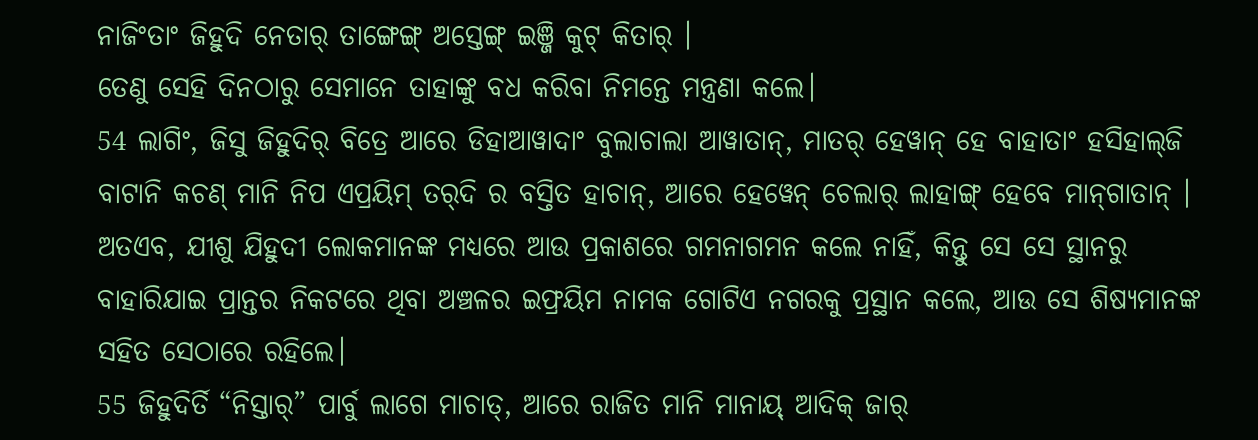ନାଜିଂତାଂ ଜିହୁଦି ନେତାର୍‌ ତାଙ୍ଗେଙ୍ଗ୍‌ ଅସ୍ତେଙ୍ଗ୍‌ ଇଞ୍ଜି କୁଟ୍‌ କିତାର୍‌ ।
ତେଣୁ ସେହି ଦିନଠାରୁ ସେମାନେ ତାହାଙ୍କୁ ବଧ କରିବା ନିମନ୍ତେ ମନ୍ତ୍ରଣା କଲେ।
54 ଲାଗିଂ, ଜିସୁ ଜିହୁଦିର୍‌ ବିତ୍ରେ ଆରେ ଡିହାଆୱାଦାଂ ବୁଲାଚାଲା ଆୱାତାନ୍‌, ମାତର୍‌ ହେୱାନ୍‌ ହେ ବାହାତାଂ ହସିହାଲ୍‍ଜି ବାଟାନି କଚଣ୍‌ ମାନି ନିପ ଏପ୍ରୟିମ୍‌ ତର୍‌ଦି ର ବସ୍ତିତ ହାଚାନ୍‌, ଆରେ ହେୱେନ୍‌ ଚେଲାର୍‌ ଲାହାଙ୍ଗ୍‌ ହେବେ ମାନ୍‌ଗାତାନ୍ ।
ଅତଏବ, ଯୀଶୁ ଯିହୁଦୀ ଲୋକମାନଙ୍କ ମଧ୍ୟରେ ଆଉ ପ୍ରକାଶରେ ଗମନାଗମନ କଲେ ନାହିଁ, କିନ୍ତୁ ସେ ସେ ସ୍ଥାନରୁ ବାହାରିଯାଇ ପ୍ରାନ୍ତର ନିକଟରେ ଥିବା ଅଞ୍ଚଳର ଇଫ୍ରୟିମ ନାମକ ଗୋଟିଏ ନଗରକୁ ପ୍ରସ୍ଥାନ କଲେ, ଆଉ ସେ ଶିଷ୍ୟମାନଙ୍କ ସହିତ ସେଠାରେ ରହିଲେ।
55 ଜିହୁଦିର୍ତି “ନିସ୍ତାର୍‌” ପାର୍ବୁ ଲାଗେ ମାଚାତ୍‌, ଆରେ ରାଜିତ ମାନି ମାନାୟ୍‌ ଆଦିକ୍‌ ଜାର୍‌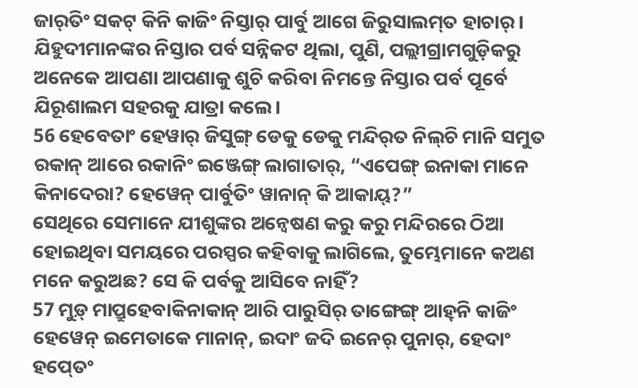ଜାର୍‌ତିଂ ସକଟ୍‌ କିନି କାଜିଂ ନିସ୍ତାର୍‌ ପାର୍ବୁ ଆଗେ ଜିରୁସାଲମ୍‌ତ ହାଚାର୍‌ ।
ଯିହୁଦୀମାନଙ୍କର ନିସ୍ତାର ପର୍ବ ସନ୍ନିକଟ ଥିଲା, ପୁଣି, ପଲ୍ଲୀଗ୍ରାମଗୁଡ଼ିକରୁ ଅନେକେ ଆପଣା ଆପଣାକୁ ଶୁଚି କରିବା ନିମନ୍ତେ ନିସ୍ତାର ପର୍ବ ପୂର୍ବେ ଯିରୂଶାଲମ ସହରକୁ ଯାତ୍ରା କଲେ।
56 ହେବେତାଂ ହେୱାର୍‌ ଜିସୁଙ୍ଗ୍‌ ଡେକୁ ଡେକୁ ମନ୍ଦିର୍‌ତ ନିଲ୍‌ଚି ମାନି ସମୁତ ରକାନ୍‌ ଆରେ ରକାନିଂ ଇଞ୍ଜେଙ୍ଗ୍‌ ଲାଗାତାର୍‌, “ଏପେଙ୍ଗ୍‌ ଇନାକା ମାନେ କିନାଦେରା? ହେୱେନ୍‌ ପାର୍ବୁତିଂ ୱାନାନ୍‌ କି ଆକାୟ୍‌?”
ସେଥିରେ ସେମାନେ ଯୀଶୁଙ୍କର ଅନ୍ୱେଷଣ କରୁ କରୁ ମନ୍ଦିରରେ ଠିଆ ହୋଇଥିବା ସମୟରେ ପରସ୍ପର କହିବାକୁ ଲାଗିଲେ, ତୁମ୍ଭେମାନେ କଅଣ ମନେ କରୁଅଛ? ସେ କି ପର୍ବକୁ ଆସିବେ ନାହିଁ?
57 ମୁଡ଼୍‌ ମାପ୍ରୁହେବାକିନାକାନ୍‌ ଆରି ପାରୁସିର୍‌ ତାଙ୍ଗେଙ୍ଗ୍‌ ଆହ୍‌ନି କାଜିଂ ହେୱେନ୍‌ ଇମେତାକେ ମାନାନ୍‌, ଇଦାଂ ଜଦି ଇନେର୍‌ ପୁନାର୍‌, ହେଦାଂ ହପ୍‍ତେଂ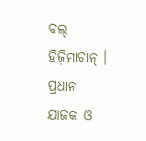ବଲ୍‌ ହିଜ଼ିମାଚାନ୍‌ ।
ପ୍ରଧାନ ଯାଜକ ଓ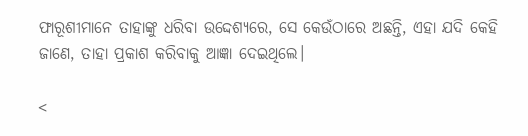ଫାରୂଶୀମାନେ ତାହାଙ୍କୁ ଧରିବା ଉଦ୍ଦେଶ୍ୟରେ, ସେ କେଉଁଠାରେ ଅଛନ୍ତି, ଏହା ଯଦି କେହି ଜାଣେ, ତାହା ପ୍ରକାଶ କରିବାକୁ ଆଜ୍ଞା ଦେଇଥିଲେ।

<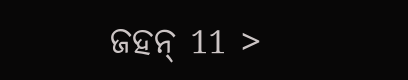ଜହନ୍‌ 11 >